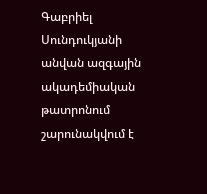Գաբրիել Սունդուկյանի անվան ազգային ակադեմիական թատրոնում շարունակվում է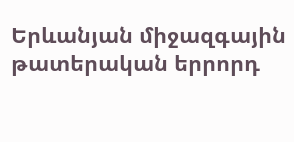Երևանյան միջազգային թատերական երրորդ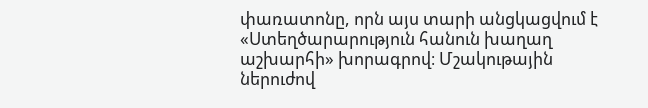փառատոնը, որն այս տարի անցկացվում է «Ստեղծարարություն հանուն խաղաղ աշխարհի» խորագրով։ Մշակութային ներուժով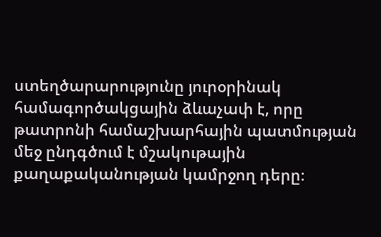ստեղծարարությունը յուրօրինակ համագործակցային ձևաչափ է, որը թատրոնի համաշխարհային պատմության մեջ ընդգծում է մշակութային քաղաքականության կամրջող դերը։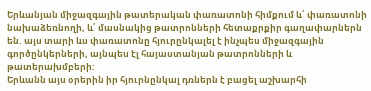Երևանյան միջազգային թատերական փառատոնի հիմքում և՛ փառատոնի նախաձեռնողի, և՛ մասնակից թատրոնների հետաքրքիր գաղափարներն են. այս տարի ևս փառատոնը հյուրընկալել է ինչպես միջազգային գործընկերների, այնպես էլ հայաստանյան թատրոնների և թատերախմբերի:
Երևանն այս օրերին իր հյուրնընկալ դռներն է բացել աշխարհի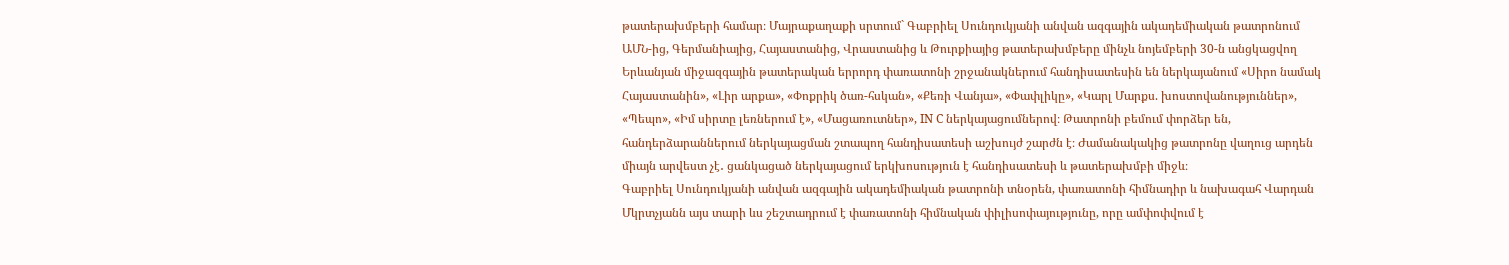թատերախմբերի համար։ Մայրաքաղաքի սրտում` Գաբրիել Սունդուկյանի անվան ազգային ակադեմիական թատրոնում ԱՄՆ-ից, Գերմանիայից, Հայաստանից, Վրաստանից և Թուրքիայից թատերախմբերը մինչև նոյեմբերի 30-ն անցկացվող Երևանյան միջազգային թատերական երրորդ փառատոնի շրջանակներում հանդիսատեսին են ներկայանում «Սիրո նամակ Հայաստանին», «Լիր արքա», «Փոքրիկ ծառ-հսկան», «Քեռի Վանյա», «Փափլիկը», «Կարլ Մարքս. խոստովանություններ», «Պեպո», «Իմ սիրտը լեռներում է», «Մացառուտներ», IN C ներկայացումներով։ Թատրոնի բեմում փորձեր են, հանդերձարաններում ներկայացման շտապող հանդիսատեսի աշխույժ շարժն է։ Ժամանակակից թատրոնը վաղուց արդեն միայն արվեստ չէ․ ցանկացած ներկայացում երկխոսություն է հանդիսատեսի և թատերախմբի միջև։
Գաբրիել Սունդուկյանի անվան ազգային ակադեմիական թատրոնի տնօրեն, փառատոնի հիմնադիր և նախագահ Վարդան Մկրտչյանն այս տարի ևս շեշտադրում է փառատոնի հիմնական փիլիսոփայությունը, որը ամփոփվում է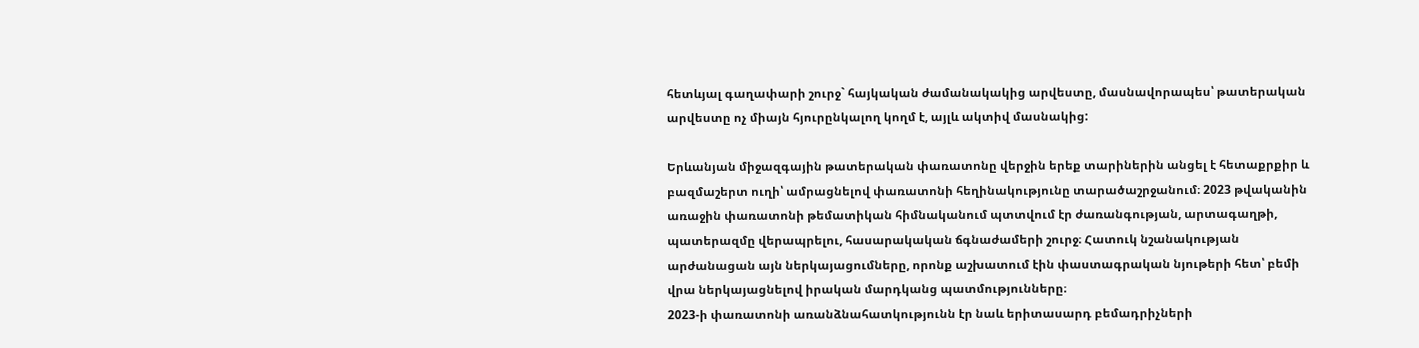հետևյալ գաղափարի շուրջ` հայկական ժամանակակից արվեստը, մասնավորապես՝ թատերական արվեստը ոչ միայն հյուրընկալող կողմ է, այլև ակտիվ մասնակից:

Երևանյան միջազգային թատերական փառատոնը վերջին երեք տարիներին անցել է հետաքրքիր և բազմաշերտ ուղի՝ ամրացնելով փառատոնի հեղինակությունը տարածաշրջանում։ 2023 թվականին առաջին փառատոնի թեմատիկան հիմնականում պտտվում էր ժառանգության, արտագաղթի, պատերազմը վերապրելու, հասարակական ճգնաժամերի շուրջ։ Հատուկ նշանակության արժանացան այն ներկայացումները, որոնք աշխատում էին փաստագրական նյութերի հետ՝ բեմի վրա ներկայացնելով իրական մարդկանց պատմությունները։
2023-ի փառատոնի առանձնահատկությունն էր նաև երիտասարդ բեմադրիչների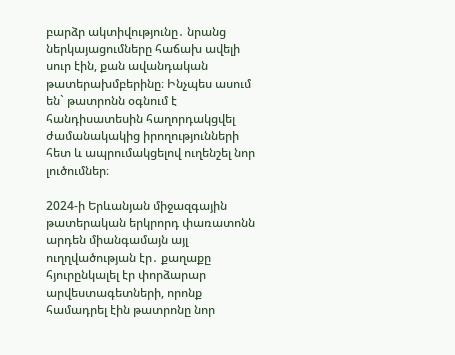բարձր ակտիվությունը․ նրանց ներկայացումները հաճախ ավելի սուր էին, քան ավանդական թատերախմբերինը։ Ինչպես ասում են` թատրոնն օգնում է հանդիսատեսին հաղորդակցվել ժամանակակից իրողությունների հետ և ապրումակցելով ուղենշել նոր լուծումներ։

2024-ի Երևանյան միջազգային թատերական երկրորդ փառատոնն արդեն միանգամայն այլ ուղղվածության էր․ քաղաքը հյուրընկալել էր փորձարար արվեստագետների, որոնք համադրել էին թատրոնը նոր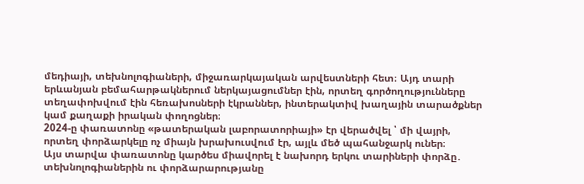մեդիայի, տեխնոլոգիաների, միջառարկայական արվեստների հետ։ Այդ տարի երևանյան բեմահարթակներում ներկայացումներ էին, որտեղ գործողությունները տեղափոխվում էին հեռախոսների էկրաններ, ինտերակտիվ խաղային տարածքներ կամ քաղաքի իրական փողոցներ։
2024-ը փառատոնը «թատերական լաբորատորիայի» էր վերածվել ՝ մի վայրի, որտեղ փորձարկելը ոչ միայն խրախուսվում էր, այլև մեծ պահանջարկ ուներ։
Այս տարվա փառատոնը կարծես միավորել է նախորդ երկու տարիների փորձը․ տեխնոլոգիաներին ու փորձարարությանը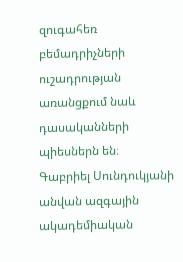զուգահեռ բեմադրիչների ուշադրության առանցքում նաև դասականների պիեսներն են։
Գաբրիել Սունդուկյանի անվան ազգային ակադեմիական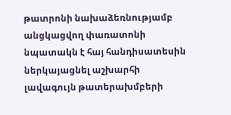թատրոնի նախաձեռնությամբ անցկացվող փառատոնի նպատակն է հայ հանդիսատեսին ներկայացնել աշխարհի լավագույն թատերախմբերի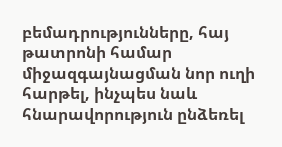բեմադրությունները, հայ թատրոնի համար միջազգայնացման նոր ուղի հարթել, ինչպես նաև հնարավորություն ընձեռել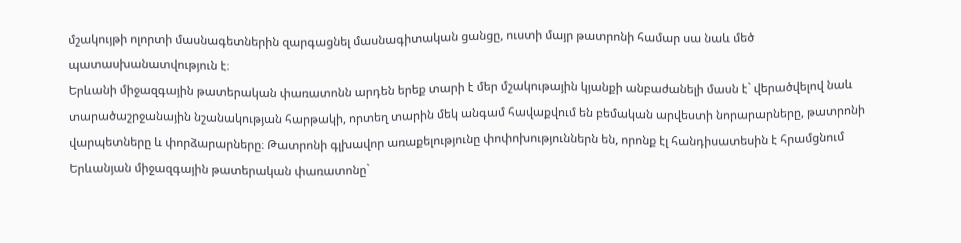մշակույթի ոլորտի մասնագետներին զարգացնել մասնագիտական ցանցը, ուստի մայր թատրոնի համար սա նաև մեծ պատասխանատվություն է։
Երևանի միջազգային թատերական փառատոնն արդեն երեք տարի է մեր մշակութային կյանքի անբաժանելի մասն է` վերածվելով նաև տարածաշրջանային նշանակության հարթակի, որտեղ տարին մեկ անգամ հավաքվում են բեմական արվեստի նորարարները, թատրոնի վարպետները և փորձարարները։ Թատրոնի գլխավոր առաքելությունը փոփոխություններն են, որոնք էլ հանդիսատեսին է հրամցնում Երևանյան միջազգային թատերական փառատոնը`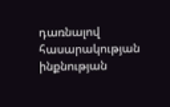դառնալով հասարակության ինքնության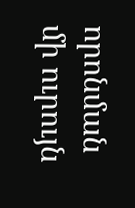որոնման մի ուրույն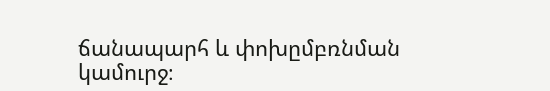ճանապարհ և փոխըմբռնման կամուրջ։